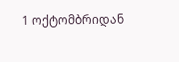1 ოქტომბრიდან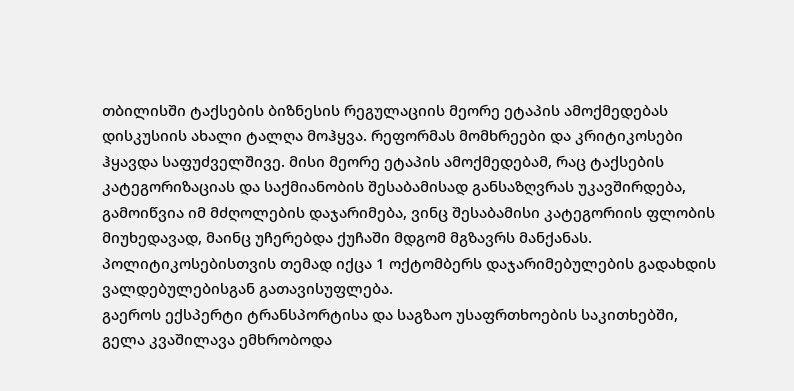თბილისში ტაქსების ბიზნესის რეგულაციის მეორე ეტაპის ამოქმედებას დისკუსიის ახალი ტალღა მოჰყვა. რეფორმას მომხრეები და კრიტიკოსები ჰყავდა საფუძველშივე. მისი მეორე ეტაპის ამოქმედებამ, რაც ტაქსების კატეგორიზაციას და საქმიანობის შესაბამისად განსაზღვრას უკავშირდება, გამოიწვია იმ მძღოლების დაჯარიმება, ვინც შესაბამისი კატეგორიის ფლობის მიუხედავად, მაინც უჩერებდა ქუჩაში მდგომ მგზავრს მანქანას. პოლიტიკოსებისთვის თემად იქცა 1 ოქტომბერს დაჯარიმებულების გადახდის ვალდებულებისგან გათავისუფლება.
გაეროს ექსპერტი ტრანსპორტისა და საგზაო უსაფრთხოების საკითხებში, გელა კვაშილავა ემხრობოდა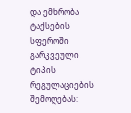და ემხრობა ტაქსების სფეროში გარკვეული ტიპის რეგულაციების შემოღებას: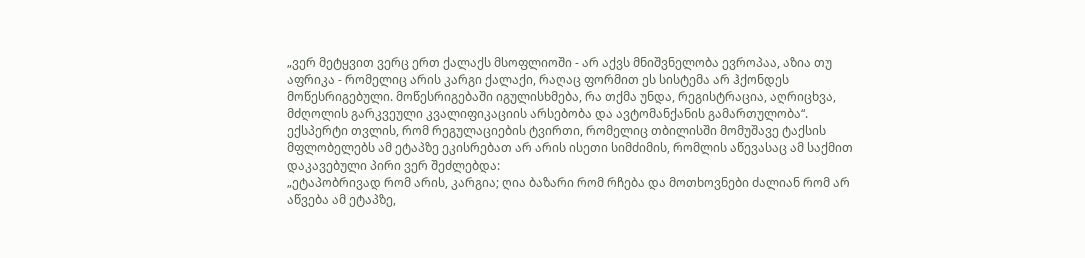„ვერ მეტყვით ვერც ერთ ქალაქს მსოფლიოში - არ აქვს მნიშვნელობა ევროპაა, აზია თუ აფრიკა - რომელიც არის კარგი ქალაქი, რაღაც ფორმით ეს სისტემა არ ჰქონდეს მოწესრიგებული. მოწესრიგებაში იგულისხმება, რა თქმა უნდა, რეგისტრაცია, აღრიცხვა, მძღოლის გარკვეული კვალიფიკაციის არსებობა და ავტომანქანის გამართულობა“.
ექსპერტი თვლის, რომ რეგულაციების ტვირთი, რომელიც თბილისში მომუშავე ტაქსის მფლობელებს ამ ეტაპზე ეკისრებათ არ არის ისეთი სიმძიმის, რომლის აწევასაც ამ საქმით დაკავებული პირი ვერ შეძლებდა:
„ეტაპობრივად რომ არის, კარგია; ღია ბაზარი რომ რჩება და მოთხოვნები ძალიან რომ არ აწვება ამ ეტაპზე,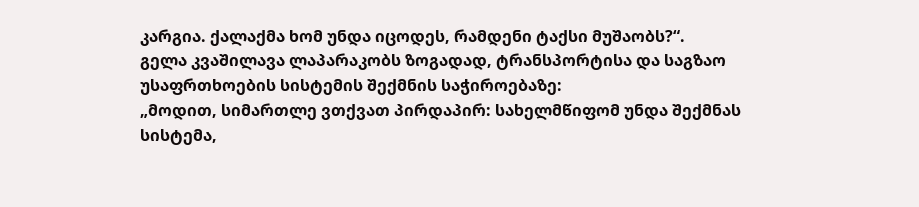კარგია. ქალაქმა ხომ უნდა იცოდეს, რამდენი ტაქსი მუშაობს?“.
გელა კვაშილავა ლაპარაკობს ზოგადად, ტრანსპორტისა და საგზაო უსაფრთხოების სისტემის შექმნის საჭიროებაზე:
„მოდით, სიმართლე ვთქვათ პირდაპირ: სახელმწიფომ უნდა შექმნას სისტემა,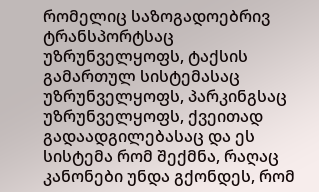რომელიც საზოგადოებრივ ტრანსპორტსაც უზრუნველყოფს, ტაქსის გამართულ სისტემასაც უზრუნველყოფს, პარკინგსაც უზრუნველყოფს, ქვეითად გადაადგილებასაც და ეს სისტემა რომ შექმნა, რაღაც კანონები უნდა გქონდეს, რომ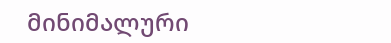მინიმალური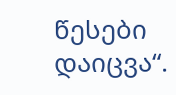წესები დაიცვა“.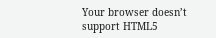Your browser doesn’t support HTML5